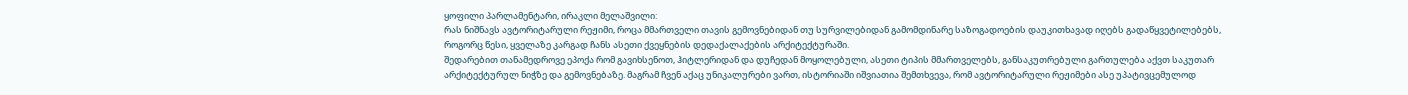ყოფილი პარლამენტარი, ირაკლი მელაშვილი:
რას ნიშნავს ავტორიტარული რეჟიმი, როცა მმართველი თავის გემოვნებიდან თუ სურვილებიდან გამომდინარე საზოგადოების დაუკითხავად იღებს გადაწყვეტილებებს, როგორც წესი, ყველაზე კარგად ჩანს ასეთი ქვეყნების დედაქალაქების არქიტექტურაში.
შედარებით თანამედროვე ეპოქა რომ გავიხსენოთ, ჰიტლერიდან და დუჩედან მოყოლებული, ასეთი ტიპის მმართველებს, განსაკუთრებული გართულება აქვთ საკუთარ არქიტექტურულ ნიჭზე და გემოვნებაზე. მაგრამ ჩვენ აქაც უნიკალურები ვართ, ისტორიაში იშვიათია შემთხვევა, რომ ავტორიტარული რეჟიმები ასე უპატივცემულოდ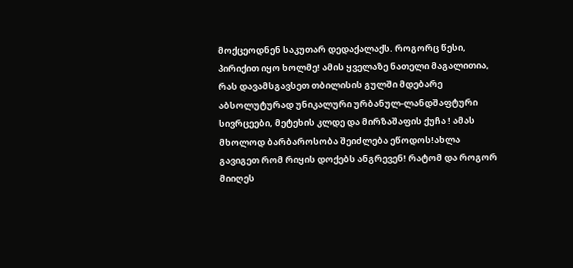მოქცეოდნენ საკუთარ დედაქალაქს. როგორც წესი, პირიქით იყო ხოლმე! ამის ყველაზე ნათელი მაგალითია, რას დავამსგავსეთ თბილისის გულში მდებარე აბსოლუტურად უნიკალური ურბანულ-ლანდშაფტური სივრცეები, მეტეხის კლდე და მირზაშაფის ქუჩა ! ამას მხოლოდ ბარბაროსობა შეიძლება ეწოდოს!ახლა გავიგეთ რომ რიყის დოქებს ანგრევენ! რატომ და როგორ მიიღეს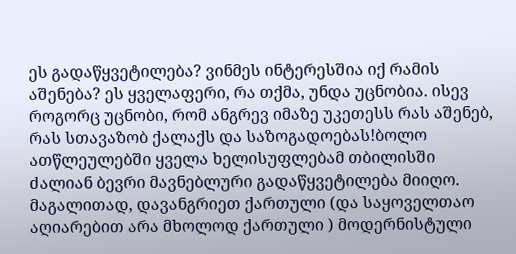ეს გადაწყვეტილება? ვინმეს ინტერესშია იქ რამის აშენება? ეს ყველაფერი, რა თქმა, უნდა უცნობია. ისევ როგორც უცნობი, რომ ანგრევ იმაზე უკეთესს რას აშენებ, რას სთავაზობ ქალაქს და საზოგადოებას!ბოლო ათწლეულებში ყველა ხელისუფლებამ თბილისში ძალიან ბევრი მავნებლური გადაწყვეტილება მიიღო. მაგალითად, დავანგრიეთ ქართული (და საყოველთაო აღიარებით არა მხოლოდ ქართული ) მოდერნისტული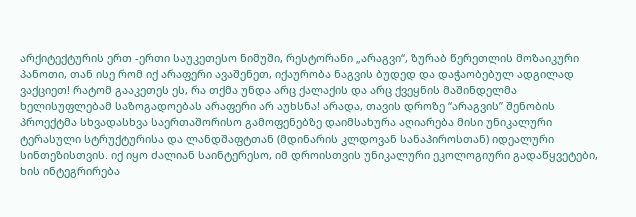არქიტექტურის ერთ -ერთი საუკეთესო ნიმუში, რესტორანი „არაგვი“, ზურაბ წერეთლის მოზაიკური პანოთი, თან ისე რომ იქ არაფერი ავაშენეთ, იქაურობა ნაგვის ბუდედ და დაჭაობებულ ადგილად ვაქციეთ! რატომ გააკეთეს ეს, რა თქმა უნდა არც ქალაქის და არც ქვეყნის მაშინდელმა ხელისუფლებამ საზოგადოებას არაფერი არ აუხსნა! არადა, თავის დროზე “არაგვის” შენობის პროექტმა სხვადასხვა საერთაშორისო გამოფენებზე დაიმსახურა აღიარება მისი უნიკალური ტერასული სტრუქტურისა და ლანდშაფტთან (მდინარის კლდოვან სანაპიროსთან) იდეალური სინთეზისთვის. იქ იყო ძალიან საინტერესო, იმ დროისთვის უნიკალური ეკოლოგიური გადაწყვეტები, ხის ინტეგრირება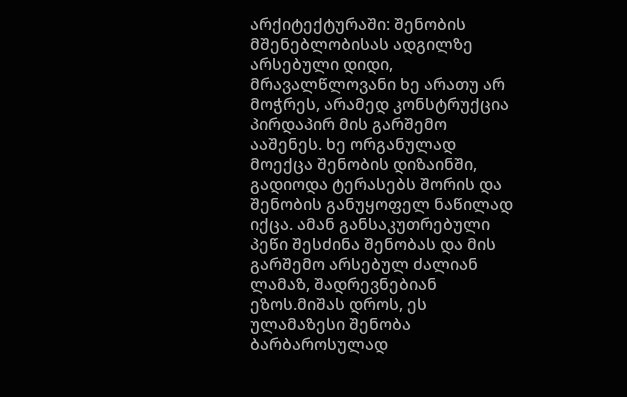არქიტექტურაში: შენობის მშენებლობისას ადგილზე არსებული დიდი, მრავალწლოვანი ხე არათუ არ მოჭრეს, არამედ კონსტრუქცია პირდაპირ მის გარშემო ააშენეს. ხე ორგანულად მოექცა შენობის დიზაინში, გადიოდა ტერასებს შორის და შენობის განუყოფელ ნაწილად იქცა. ამან განსაკუთრებული პეწი შესძინა შენობას და მის გარშემო არსებულ ძალიან ლამაზ, შადრევნებიან ეზოს.მიშას დროს, ეს ულამაზესი შენობა ბარბაროსულად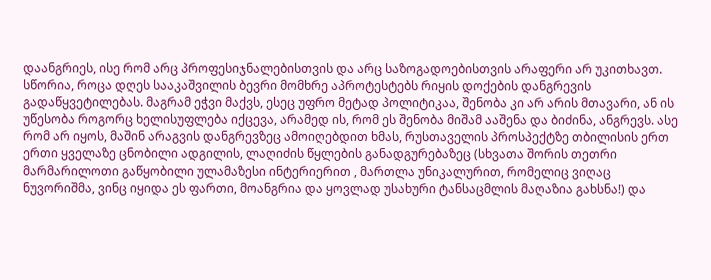დაანგრიეს, ისე რომ არც პროფესიჯნალებისთვის და არც საზოგადოებისთვის არაფერი არ უკითხავთ. სწორია, როცა დღეს სააკაშვილის ბევრი მომხრე აპროტესტებს რიყის დოქების დანგრევის გადაწყვეტილებას. მაგრამ ეჭვი მაქვს, ესეც უფრო მეტად პოლიტიკაა, შენობა კი არ არის მთავარი, ან ის უწესობა როგორც ხელისუფლება იქცევა, არამედ ის, რომ ეს შენობა მიშამ ააშენა და ბიძინა, ანგრევს. ასე რომ არ იყოს, მაშინ არაგვის დანგრევზეც ამოიღებდით ხმას, რუსთაველის პროსპექტზე თბილისის ერთ ერთი ყველაზე ცნობილი ადგილის, ლაღიძის წყლების განადგურებაზეც (სხვათა შორის თეთრი მარმარილოთი გაწყობილი ულამაზესი ინტერიერით , მართლა უნიკალურით, რომელიც ვიღაც ნუვორიშმა, ვინც იყიდა ეს ფართი, მოანგრია და ყოვლად უსახური ტანსაცმლის მაღაზია გახსნა!) და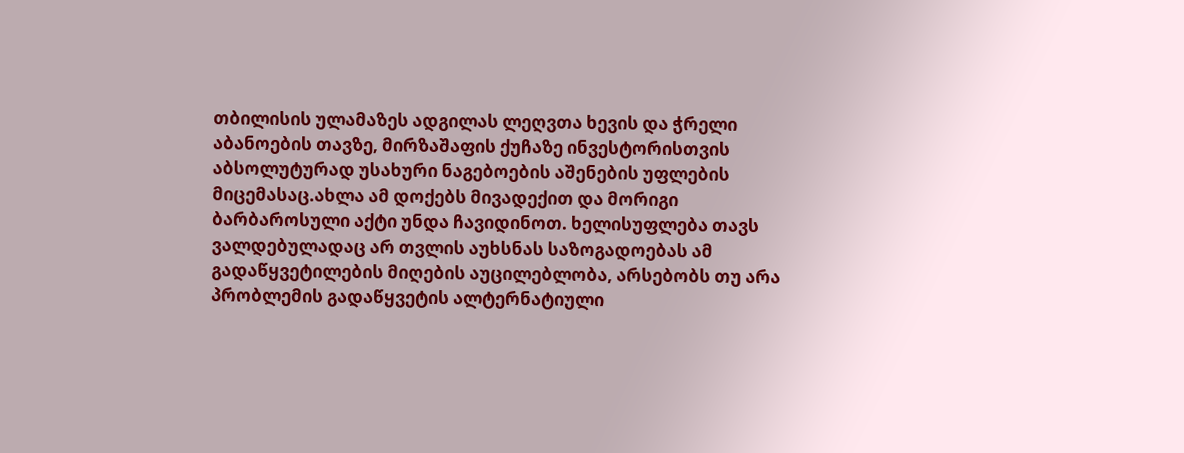თბილისის ულამაზეს ადგილას ლეღვთა ხევის და ჭრელი აბანოების თავზე, მირზაშაფის ქუჩაზე ინვესტორისთვის აბსოლუტურად უსახური ნაგებოების აშენების უფლების მიცემასაც.ახლა ამ დოქებს მივადექით და მორიგი ბარბაროსული აქტი უნდა ჩავიდინოთ. ხელისუფლება თავს ვალდებულადაც არ თვლის აუხსნას საზოგადოებას ამ გადაწყვეტილების მიღების აუცილებლობა, არსებობს თუ არა პრობლემის გადაწყვეტის ალტერნატიული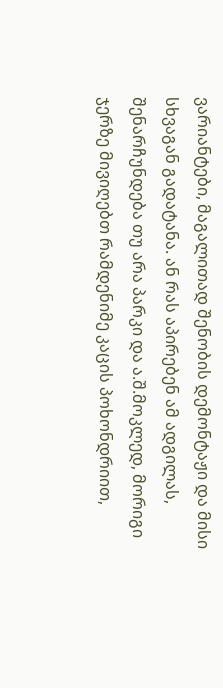ვარიანტები, მაგალითად შენობის დემონტაჟი და მისი სხვაგან გადატანა. ან რას აპირებენ ამ ადგილას, შენარჩუნდება თუ არა პარკი და ა.შ.მოკლედ, მორიგი ჯერზე მივიღებთ რამდენიმე კაცის პოხონდრიით,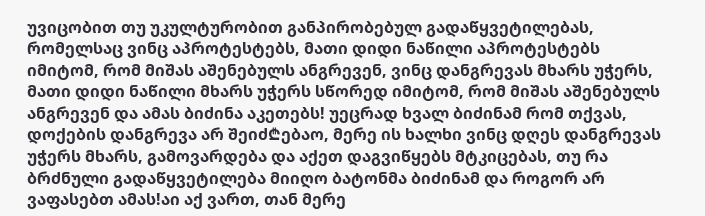უვიცობით თუ უკულტურობით განპირობებულ გადაწყვეტილებას, რომელსაც ვინც აპროტესტებს, მათი დიდი ნაწილი აპროტესტებს იმიტომ, რომ მიშას აშენებულს ანგრევენ, ვინც დანგრევას მხარს უჭერს, მათი დიდი ნაწილი მხარს უჭერს სწორედ იმიტომ, რომ მიშას აშენებულს ანგრევენ და ამას ბიძინა აკეთებს! უეცრად ხვალ ბიძინამ რომ თქვას, დოქების დანგრევა არ შეიძ₾ებაო, მერე ის ხალხი ვინც დღეს დანგრევას უჭერს მხარს, გამოვარდება და აქეთ დაგვიწყებს მტკიცებას, თუ რა ბრძნული გადაწყვეტილება მიიღო ბატონმა ბიძინამ და როგორ არ ვაფასებთ ამას!აი აქ ვართ, თან მერე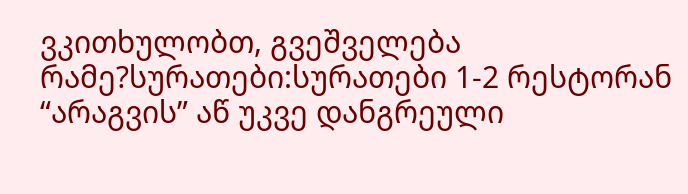ვკითხულობთ, გვეშველება რამე?სურათები:სურათები 1-2 რესტორან “არაგვის” აწ უკვე დანგრეული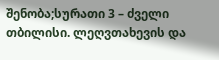შენობა;სურათი 3 – ძველი თბილისი. ლეღვთახევის და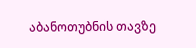აბანოთუბნის თავზე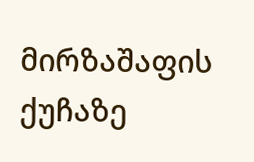მირზაშაფის ქუჩაზე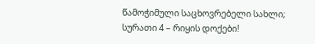წამოჭიმული საცხოვრებელი სახლი;
სურათი 4 – რიყის დოქები!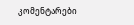კომენტარები